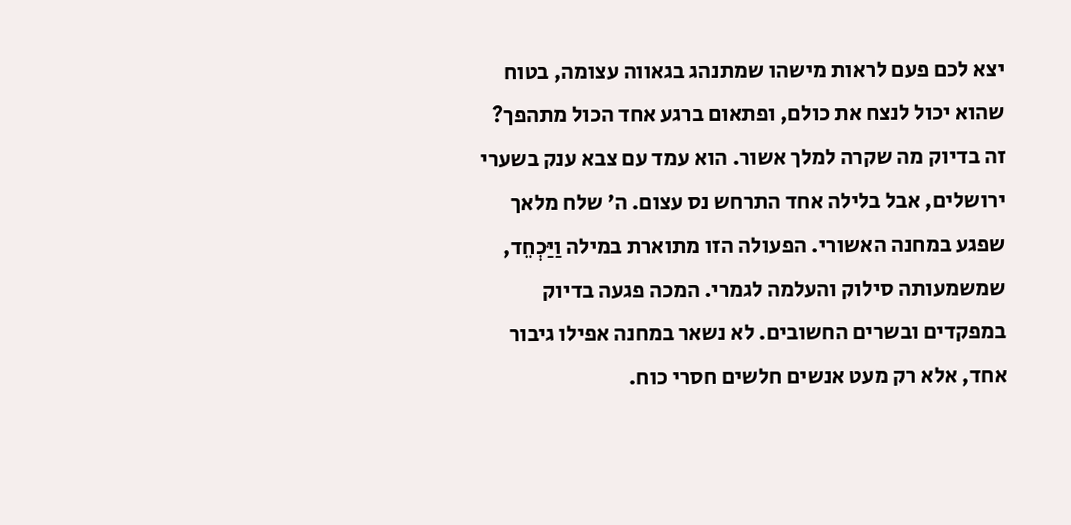יצא לכם פעם לראות מישהו שמתנהג בגאווה עצומה, בטוח שהוא יכול לנצח את כולם, ופתאום ברגע אחד הכול מתהפך? זה בדיוק מה שקרה למלך אשור. הוא עמד עם צבא ענק בשערי ירושלים, אבל בלילה אחד התרחש נס עצום. ה׳ שלח מלאך שפגע במחנה האשורי. הפעולה הזו מתוארת במילה וַיַּכְחֵד, שמשמעותה סילוק והעלמה לגמרי. המכה פגעה בדיוק במפקדים ובשרים החשובים. לא נשאר במחנה אפילו גיבור אחד, אלא רק מעט אנשים חלשים חסרי כוח.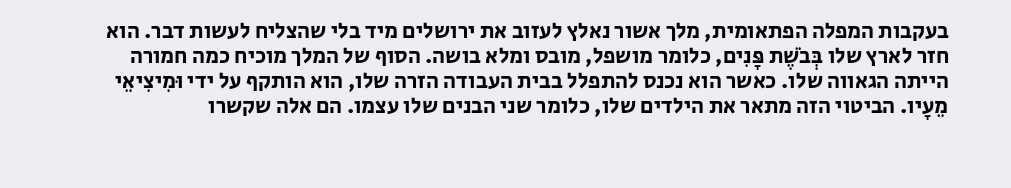בעקבות המפלה הפתאומית, מלך אשור נאלץ לעזוב את ירושלים מיד בלי שהצליח לעשות דבר. הוא חזר לארץ שלו בְּבֹשֶׁת פָּנִים, כלומר מושפל, מובס ומלא בושה. הסוף של המלך מוכיח כמה חמורה הייתה הגאווה שלו. כאשר הוא נכנס להתפלל בבית העבודה הזרה שלו, הוא הותקף על ידי וּמִיצִיאֵי מֵעָיו. הביטוי הזה מתאר את הילדים שלו, כלומר שני הבנים שלו עצמו. הם אלה שקשרו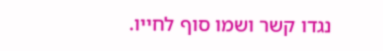נגדו קשר ושמו סוף לחייו.